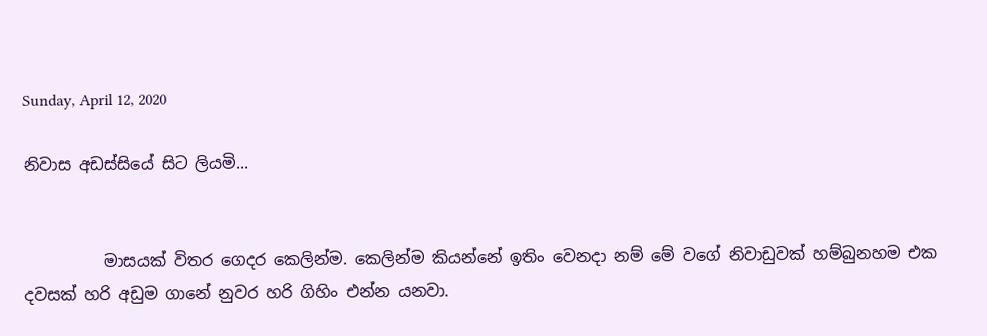Sunday, April 12, 2020

නිවාස අඩස්සියේ සිට ලියමි...


          මාසයක් විතර ගෙදර කෙලින්ම. කෙලින්ම කියන්නේ ඉතිං වෙනදා නම් මේ වගේ නිවාඩුවක් හම්බුනහම එක දවසක් හරි අඩුම ගානේ නුවර හරි ගිහිං එන්න යනවා.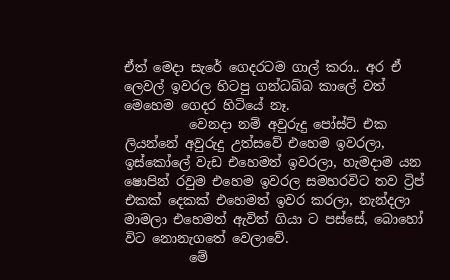ඒත් මෙදා සැරේ ගෙදරටම ගාල් කරා.. අර ඒ ලෙවල් ඉවරල හිටපු ගන්ධබ්බ කාලේ වත් මෙහෙම ගෙදර හිටියේ නෑ.
          වෙනදා නම් අවුරුදු පෝස්ට් එක ලියන්නේ අවුරුදු උත්සවේ එහෙම ඉවරලා, ඉස්කෝලේ වැඩ එහෙමත් ඉවරලා, හැමදාම යන ෂොපින් රවුම එහෙම ඉවරල සමහරවිට තව ට්‍රිප් එකක් දෙකක් එහෙමත් ඉවර කරලා, නැන්දලා මාමලා එහෙමත් ඇවිත් ගියා ට පස්සේ, බොහෝ විට නොනැගතේ වෙලාවේ.
          මේ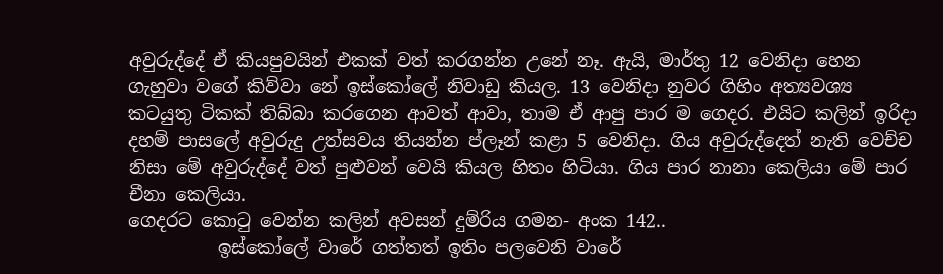අවුරුද්දේ ඒ කියපුවයින් එකක් වත් කරගන්න උනේ නෑ. ඇයි, මාර්තු 12 වෙනිදා හෙන ගැහුවා වගේ කිව්වා නේ ඉස්කෝලේ නිවාඩු කියල. 13 වෙනිදා නුවර ගිහිං අත්‍යවශ්‍ය කටයුතු ටිකක් තිබ්බා කරගෙන ආවත් ආවා, තාම ඒ ආපු පාර ම ගෙදර. එයිට කලින් ඉරිදා දහම් පාසලේ අවුරුදු උත්සවය තියන්න ප්ලෑන් කළා 5 වෙනිදා. ගිය අවුරුද්දෙත් නැති වෙච්ච නිසා මේ අවුරුද්දේ වත් පුළුවන් වෙයි කියල හිතං හිටියා. ගිය පාර නානා කෙලියා මේ පාර චීනා කෙලියා.
ගෙදරට කොටු වෙන්න කලින් අවසන් දුම්රිය ගමන- අංක 142..
          ඉස්කෝලේ වාරේ ගත්තත් ඉතිං පලවෙනි වාරේ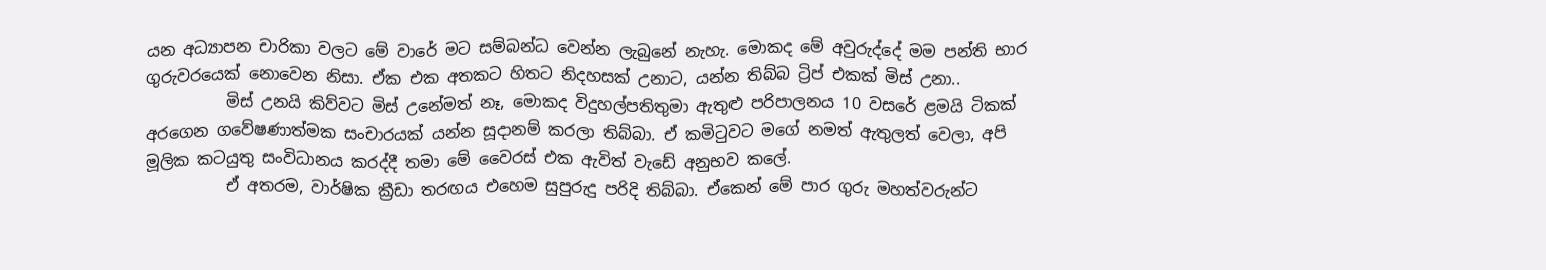යන අධ්‍යාපන චාරිකා වලට මේ වාරේ මට සම්බන්ධ වෙන්න ලැබුනේ නැහැ. මොකද මේ අවුරුද්දේ මම පන්ති භාර ගුරුවරයෙක් නොවෙන නිසා. ඒක එක අතකට හිතට නිදහසක් උනාට, යන්න තිබ්බ ට්‍රිප් එකක් මිස් උනා..
          මිස් උනයි කිව්වට මිස් උනේමත් නෑ, මොකද විදුහල්පතිතුමා ඇතුළු පරිපාලනය 10 වසරේ ළමයි ටිකක් අරගෙන ගවේෂණාත්මක සංචාරයක් යන්න සූදානම් කරලා තිබ්බා. ඒ කමිටුවට මගේ නමත් ඇතුලත් වෙලා, අපි මූලික කටයුතු සංවිධානය කරද්දී තමා මේ වෛරස් එක ඇවිත් වැඩේ අනුභව කලේ.
          ඒ අතරම, වාර්ෂික ක්‍රීඩා තරඟය එහෙම සුපුරුදු පරිදි තිබ්බා. ඒකෙන් මේ පාර ගුරු මහත්වරුන්ට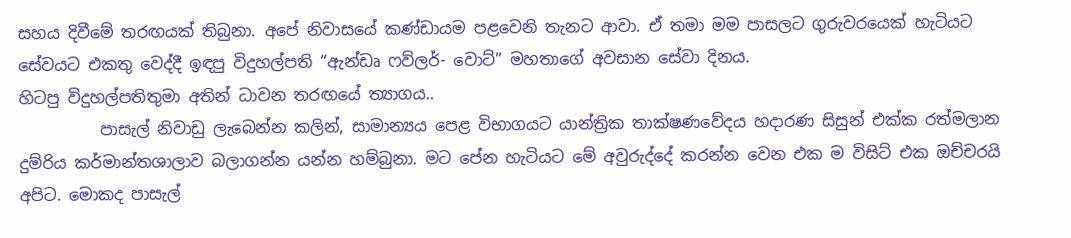සහය දිවීමේ තරඟයක් තිබුනා. අපේ නිවාසයේ කණ්ඩායම පළවෙනි තැනට ආවා. ඒ තමා මම පාසලට ගුරුවරයෙක් හැටියට සේවයට එකතු වෙද්දී ඉඳපු විදුහල්පති “ඇන්ඩෘ ෆව්ලර්- වොට්” මහතාගේ අවසාන සේවා දිනය.
හිටපු විදුහල්පතිතුමා අතින් ධාවන තරඟයේ ත්‍යාගය..
          පාසැල් නිවාඩු ලැබෙන්න කලින්, සාමාන්‍යය පෙළ විභාගයට යාන්ත්‍රික තාක්ෂණවේදය හදාරණ සිසුන් එක්ක රත්මලාන දුම්රිය කර්මාන්තශාලාව බලාගන්න යන්න හම්බුනා. මට පේන හැටියට මේ අවුරුද්දේ කරන්න වෙන එක ම විසිට් එක ඔච්චරයි අපිට. මොකද පාසැල්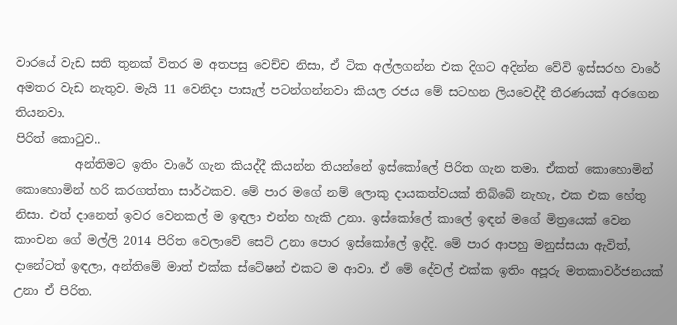වාරයේ වැඩ සති තුනක් විතර ම අතපසු වෙච්ච නිසා, ඒ ටික අල්ලගන්න එක දිගට අදින්න වේවි ඉස්සරහ වාරේ අමතර වැඩ නැතුව. මැයි 11 වෙනිදා පාසැල් පටන්ගන්නවා කියල රජය මේ සටහන ලියවෙද්දී තීරණයක් අරගෙන තියනවා.
පිරිත් කොටුව..
          අන්තිමට ඉතිං වාරේ ගැන කියද්දී කියන්න තියන්නේ ඉස්කෝලේ පිරිත ගැන තමා. ඒකත් කොහොමින් කොහොමින් හරි කරගත්තා සාර්ථකව. මේ පාර මගේ නම් ලොකු දායකත්වයක් තිබ්බේ නැහැ, එක එක හේතු නිසා. එත් දානෙත් ඉවර වෙනකල් ම ඉඳලා එන්න හැකි උනා. ඉස්කෝලේ කාලේ ඉඳන් මගේ මිත්‍රයෙක් වෙන කාංචන ගේ මල්ලි 2014 පිරිත වෙලාවේ සෙට් උනා පොර ඉස්කෝලේ ඉද්දි. මේ පාර ආපහු මනුස්සයා ඇවිත්, දානේටත් ඉඳලා, අන්තිමේ මාත් එක්ක ස්ටේෂන් එකට ම ආවා. ඒ මේ දේවල් එක්ක ඉතිං අපූරු මතකාවර්ජනයක් උනා ඒ පිරිත.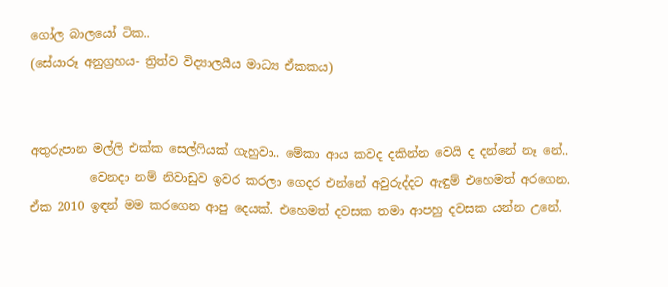ගෝල බාලයෝ ටික..
(සේයාරූ අනුග්‍රහය- ත්‍රිත්ව විද්‍යාලයීය මාධ්‍ය ඒකකය)


අතුරුපාන මල්ලි එක්ක සෙල්ෆියක් ගැහුවා.. මේකා ආය කවද දකින්න වෙයි ද දන්නේ නෑ නේ..
          වෙනදා නම් නිවාඩුව ඉවර කරලා ගෙදර එන්නේ අවුරුද්දට ඇඳුම් එහෙමත් අරගෙන. ඒක 2010 ඉඳන් මම කරගෙන ආපු දෙයක්. එහෙමත් දවසක තමා ආපහු දවසක යන්න උනේ.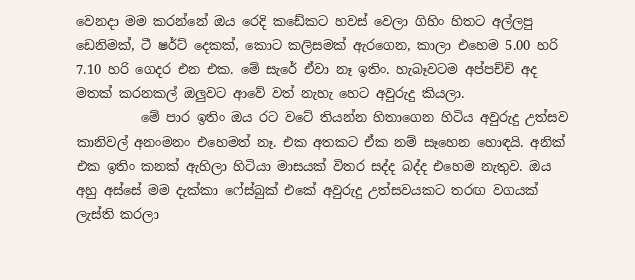වෙනදා මම කරන්නේ ඔය රෙදි කඩේකට හවස් වෙලා ගිහිං හිතට අල්ලපු ඩෙනිමක්, ටී ෂර්ට් දෙකක්, කොට කලිසමක් ඇරගෙන, කාලා එහෙම 5.00 හරි 7.10 හරි ගෙදර එන එක. මේ සැරේ ඒවා නෑ ඉතිං. හැබෑවටම අප්පච්චි අද මතක් කරනකල් ඔලුවට ආවේ වත් නැහැ හෙට අවුරුදු කියලා.
          මේ පාර ඉතිං ඔය රට වටේ තියන්න හිතාගෙන හිටිය අවුරුදු උත්සව කානිවල් අනංමනං එහෙමත් නෑ. එක අතකට ඒක නම් සෑහෙන හොඳයි. අනික් එක ඉතිං කනක් ඇහිලා හිටියා මාසයක් විතර සද්ද බද්ද එහෙම නැතුව. ඔය අහු අස්සේ මම දැක්කා ෆේස්බුක් එකේ අවුරුදු උත්සවයකට තරඟ වගයක් ලැස්ති කරලා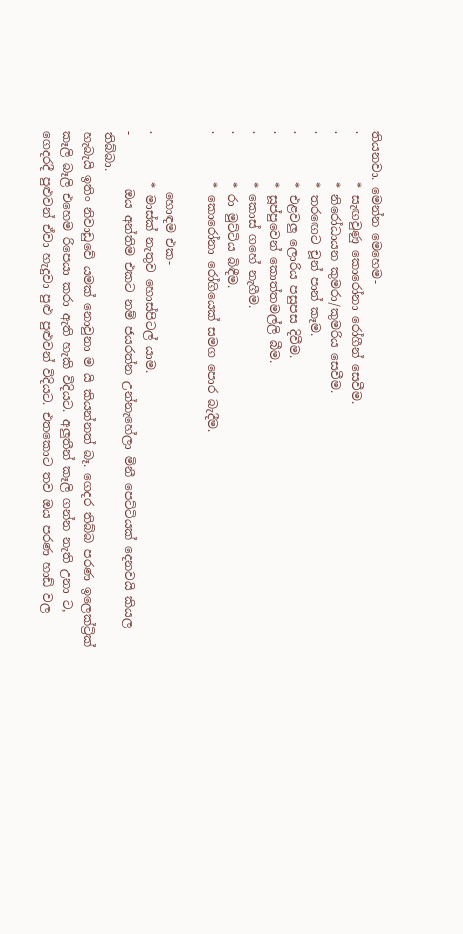තියනවා. මෙන්න මෙහෙම-
·        * සැඟවුණු කොරෝනා රෝගීන් සෙවීම.
·        * නිරෝධායන කුමරා/කුමරිය සෙවීම.
·        * තරඟෙට චූන් පාන් කෑම.
·        * එළවලු ලොරිය පසුපස දිවීම.
·        * සූප්පුවෙන් කොත්තමල්ලි බීම.
·        * කොස් ගහේ නැගීම.
·        * රා මුට්ටිය බිඳීම.
·        * කොරෝනා රෝගියෙක් සමග පොර බැදීම.

          හොඳම එක-
·        * මාස්ක් නැතුව හොස්පිටල් යාම.
-         ඔය අන්තිම එකට නම් ජයරත්න උන්නැහේලා මිනී පෙට්ටියක් දෙනවයි කියල තිබ්බා.
හැබැයි ඉතිං නිවාඩුවේ යමක් නොවුනා ම යි කියන්නත් බෑ. ගෙදර තිබ්බ පරණ ඉලෙක්ට්‍රික් කෑලි බෑලි එහෙම රිපෙයා කරා ඇති හැකි විදියට. අලුතීන් කෑලි ගන්න නැති උනා ට, ගෙදරදී පුළුවන් ඒවා හැදුවා පුළු පුළුවන් විදියට. එතකොට තව ඔය පරණ හාඩ් වල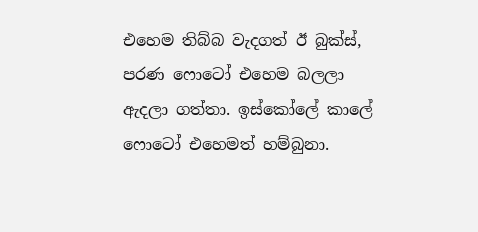එහෙම තිබ්බ වැදගත් ඊ බුක්ස්, පරණ ෆොටෝ එහෙම බලලා ඇදලා ගත්තා. ඉස්කෝලේ කාලේ ෆොටෝ එහෙමත් හම්බුනා.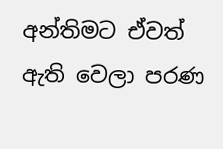අන්තිමට ඒවත් ඇති වෙලා පරණ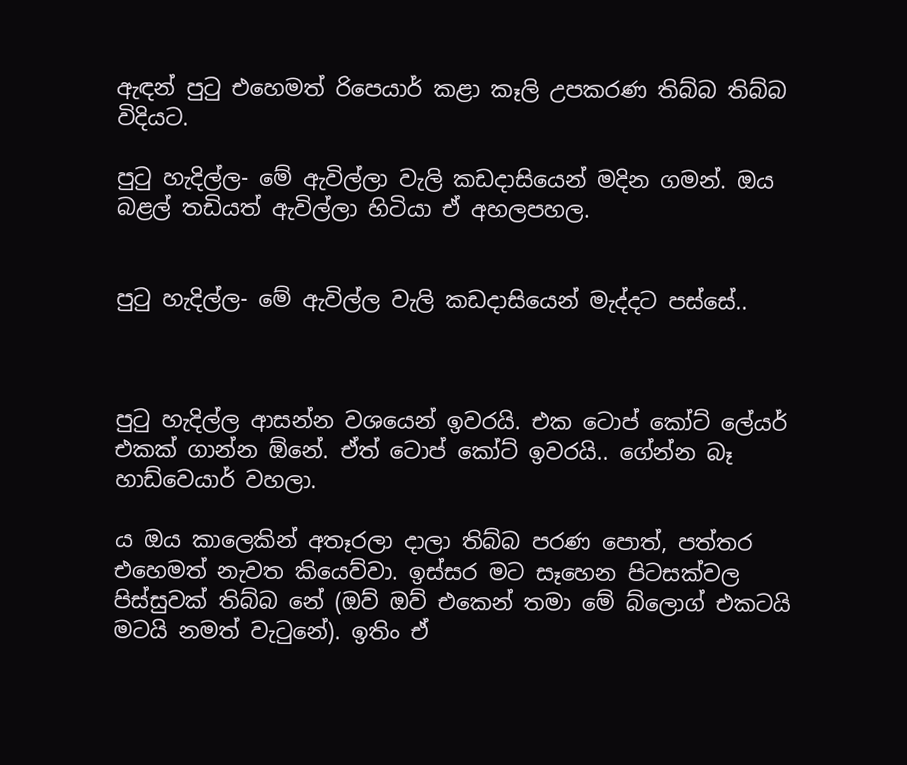ඇඳන් පුටු එහෙමත් රිපෙයාර් කළා කෑලි උපකරණ තිබ්බ තිබ්බ විදියට.

පුටු හැදිල්ල- මේ ඇවිල්ලා වැලි කඩදාසියෙන් මදින ගමන්. ඔය බළල් තඩියත් ඇවිල්ලා හිටියා ඒ අහලපහල.


පුටු හැදිල්ල- මේ ඇවිල්ල වැලි කඩදාසියෙන් මැද්දට පස්සේ..



පුටු හැදිල්ල ආසන්න වශයෙන් ඉවරයි. එක ටොප් කෝට් ලේයර් එකක් ගාන්න ඕනේ. ඒත් ටොප් කෝට් ඉවරයි.. ගේන්න බෑ හාඩ්වෙයාර් වහලා.

ය ඔය කාලෙකින් අතෑරලා දාලා තිබ්බ පරණ පොත්, පත්තර එහෙමත් නැවත කියෙව්වා. ඉස්සර මට සෑහෙන පිටසක්වල පිස්සුවක් තිබ්බ නේ (ඔව් ඔව් එකෙන් තමා මේ බ්ලොග් එකටයි මටයි නමත් වැටුනේ). ඉතිං ඒ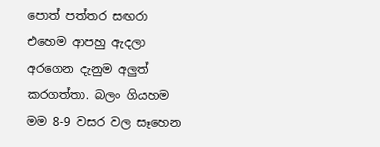පොත් පත්තර සඟරා එහෙම ආපහු ඇදලා අරගෙන දැනුම අලුත් කරගත්තා. බලං ගියහම මම 8-9 වසර වල සෑහෙන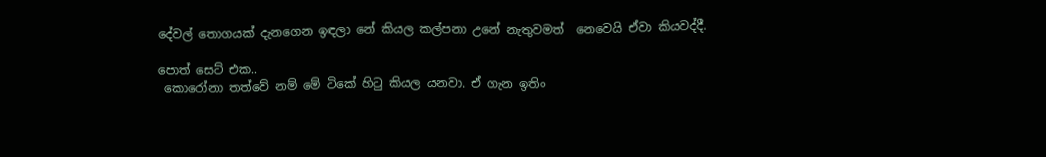දේවල් තොගයක් දැනගෙන ඉඳලා නේ කියල කල්පනා උනේ නැතුවමත්  නෙවෙයි ඒවා කියවද්දී.

පොත් සෙට් එක..
 කොරෝනා තත්වේ නම් මේ ටිකේ හිටු කියල යනවා. ඒ ගැන ඉතිං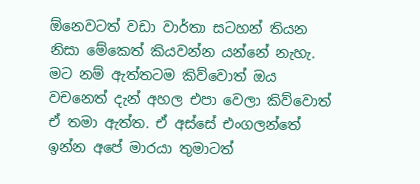ඕනෙවටත් වඩා වාර්තා සටහන් තියන නිසා මේකෙත් කියවන්න යන්නේ නැහැ. මට නම් ඇත්තටම කිව්වොත් ඔය වචනෙත් දැන් අහල එපා වෙලා කිව්වොත් ඒ තමා ඇත්ත. ඒ අස්සේ එංගලන්තේ ඉන්න අපේ මාරයා තුමාටත්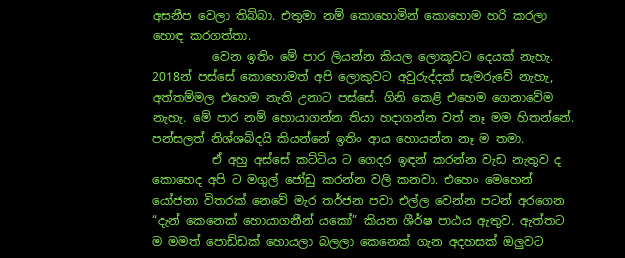අසනීප වෙලා තිබ්බා. එතුමා නම් කොහොමින් කොහොම හරි කරලා හොඳ කරගත්තා.
          වෙන ඉතිං මේ පාර ලියන්න කියල ලොකූවට දෙයක් නැහැ. 2018න් පස්සේ කොහොමත් අපි ලොකුවට අවුරුද්දක් සැමරුවේ නැහැ, අත්තම්මල එහෙම නැති උනාට පස්සේ. ගිනි කෙළි එහෙම ගෙනාවේම නැහැ. මේ පාර නම් හොයාගන්න තියා හදාගන්න වත් නෑ මම හිතන්නේ. පන්සලත් නිශ්ශබ්දයි කියන්නේ ඉතිං ආය හොයන්න නෑ ම තමා.
          ඒ අහු අස්සේ කට්ටිය ට ගෙදර ඉඳන් කරන්න වැඩ නැතුව ද කොහෙද අපි ට මගුල් ජෝඩු කරන්න වලි කනවා. එහෙං මෙහෙන් යෝජනා විතරක් නෙවේ මැර තර්ජන පවා එල්ල වෙන්න පටන් අරගෙන “දැන් කෙනෙක් හොයාගනීන් යකෝ” කියන ශීර්ෂ පාඨය ඇතුව. ඇත්තට ම මමත් පොඩ්ඩක් හොයලා බලලා කෙනෙක් ගැන අදහසක් ඔලුවට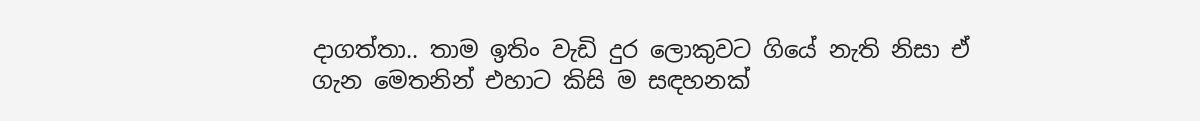දාගත්තා.. තාම ඉතිං වැඩි දුර ලොකුවට ගියේ නැති නිසා ඒ ගැන මෙතනින් එහාට කිසි ම සඳහනක්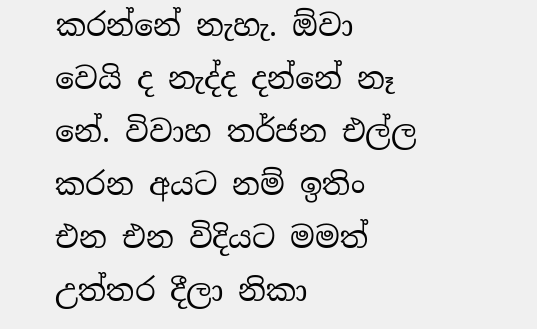කරන්නේ නැහැ. ඕවා වෙයි ද නැද්ද දන්නේ නෑ නේ. විවාහ තර්ජන එල්ල කරන අයට නම් ඉතිං එන එන විදියට මමත් උත්තර දීලා නිකා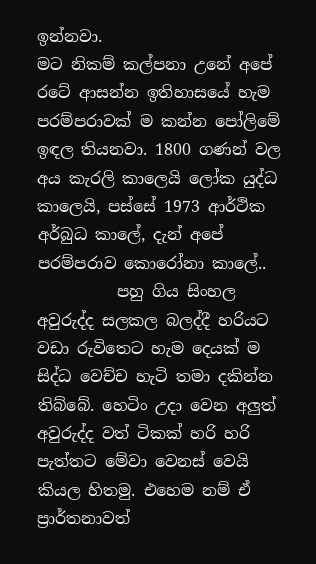ඉන්නවා.
මට නිකම් කල්පනා උනේ අපේ රටේ ආසන්න ඉතිහාසයේ හැම පරම්පරාවක් ම කන්න පෝලිමේ ඉඳල තියනවා. 1800 ගණන් වල අය කැරලි කාලෙයි ලෝක යුද්ධ කාලෙයි, පස්සේ 1973 ආර්ථික අර්බුධ කාලේ, දැන් අපේ පරම්පරාව කොරෝනා කාලේ..
          පහු ගිය සිංහල අවුරුද්ද සලකල බලද්දී හරියට වඩා රුවිතෙට හැම දෙයක් ම සිද්ධ වෙච්ච හැටි තමා දකින්න තිබ්බේ. හෙටිං උදා වෙන අලුත් අවුරුද්ද වත් ටිකක් හරි හරි පැත්තට මේවා වෙනස් වෙයි කියල හිතමු. එහෙම නම් ඒ ප්‍රාර්තනාවත්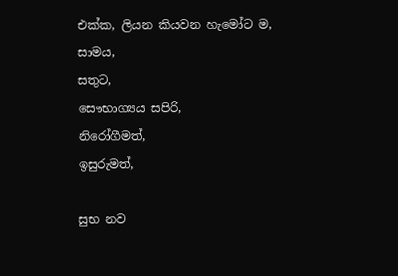එක්ක, ලියන කියවන හැමෝට ම,
සාමය,
සතුට,
සෞභාග්‍යය සපිරි,
නිරෝගීමත්,
ඉසුරුමත්,

සුභ නව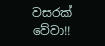වසරක් වේවා!!